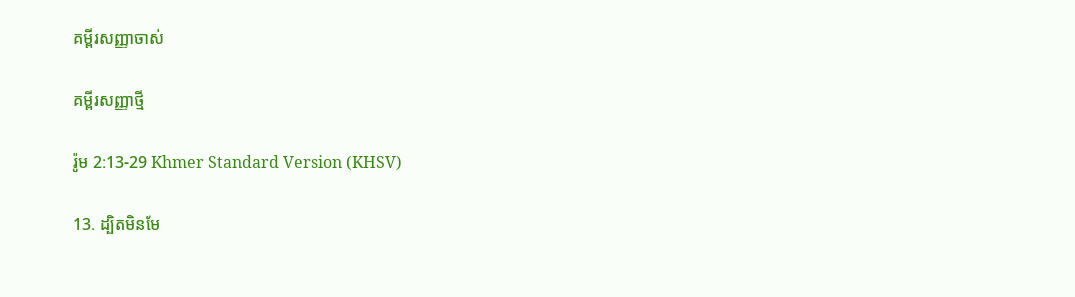គម្ពីរសញ្ញាចាស់

គម្ពីរសញ្ញាថ្មី

រ៉ូម 2:13-29 Khmer Standard Version (KHSV)

13. ដ្បិតមិនមែ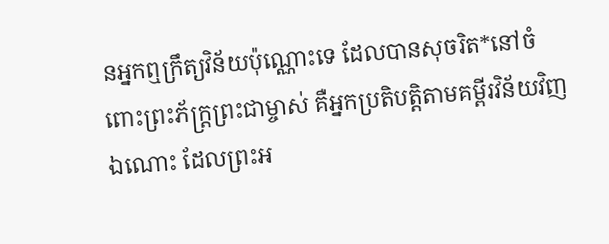នអ្នកឮក្រឹត្យ‌វិន័យប៉ុណ្ណោះទេ ដែលបានសុចរិត*នៅចំពោះព្រះ‌ភ័ក្ត្រព្រះ‌ជា‌ម្ចាស់ គឺអ្នកប្រតិបត្តិតាមគម្ពីរ‌វិន័យវិញឯ‌ណោះ ដែលព្រះ‌អ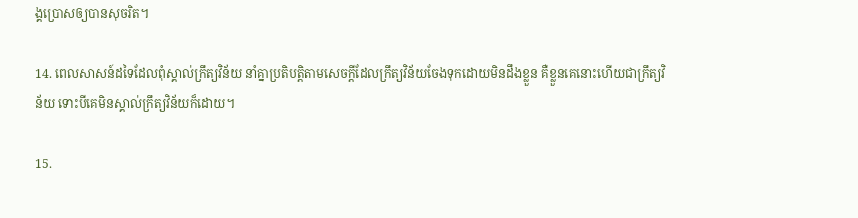ង្គប្រោសឲ្យបានសុចរិត។

14. ពេលសាសន៍ដទៃដែលពុំស្គាល់ក្រឹត្យ‌វិន័យ នាំគ្នាប្រតិបត្តិតាមសេចក្ដីដែលក្រឹត្យ‌វិន័យចែងទុកដោយមិនដឹងខ្លួន គឺខ្លួនគេនោះហើយជាក្រឹត្យ‌វិន័យ ទោះបីគេមិនស្គាល់ក្រឹត្យ‌វិន័យក៏ដោយ។

15.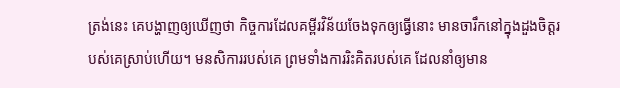ត្រង់នេះ គេបង្ហាញឲ្យឃើញថា កិច្ចការដែលគម្ពីរ‌វិន័យចែងទុកឲ្យធ្វើនោះ មានចារឹកនៅក្នុងដួងចិត្តរបស់គេស្រាប់ហើយ។ មន‌សិការរបស់គេ ព្រមទាំងការរិះគិតរបស់គេ ដែលនាំឲ្យមាន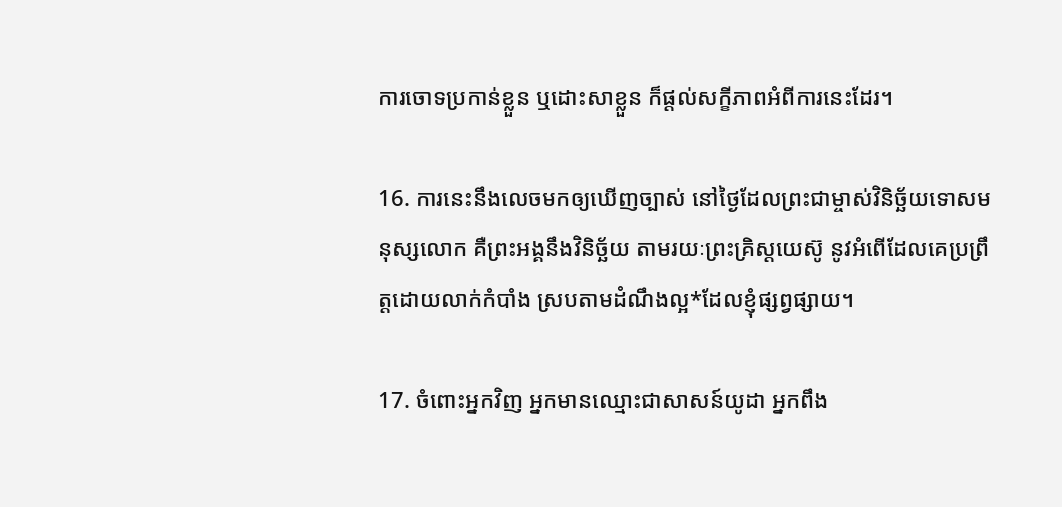ការចោទប្រកាន់ខ្លួន ឬដោះ‌សាខ្លួន ក៏ផ្ដល់សក្ខីភាពអំពីការនេះដែរ។

16. ការនេះនឹងលេចមកឲ្យឃើញច្បាស់ នៅថ្ងៃដែលព្រះ‌ជា‌ម្ចាស់វិនិច្ឆ័យទោសមនុស្សលោក គឺព្រះ‌អង្គនឹងវិនិច្ឆ័យ តាមរយៈព្រះ‌គ្រិស្ដ‌យេស៊ូ នូវអំពើដែលគេប្រព្រឹត្តដោយលាក់កំបាំង ស្របតាមដំណឹង‌ល្អ*ដែលខ្ញុំផ្សព្វ‌ផ្សាយ។

17. ចំពោះអ្នកវិញ អ្នកមានឈ្មោះជាសាសន៍យូដា អ្នកពឹង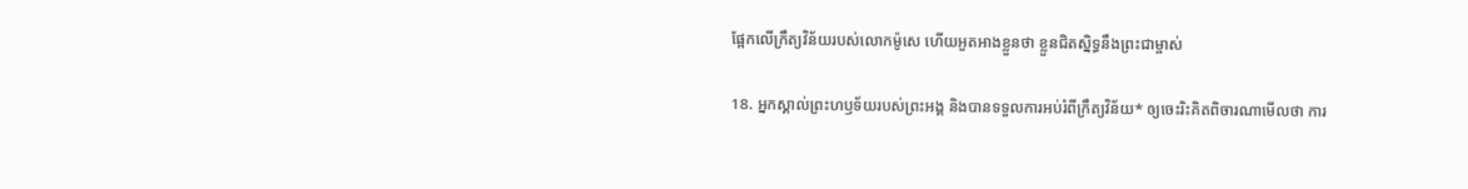ផ្អែកលើក្រឹត្យ‌វិន័យរបស់លោកម៉ូសេ ហើយអួត‌អាងខ្លួនថា ខ្លួនជិតស្និទ្ធនឹងព្រះ‌ជា‌ម្ចាស់

18. អ្នកស្គាល់ព្រះ‌ហឫទ័យរបស់ព្រះ‌អង្គ និងបានទទួលការអប់រំពីក្រឹត្យ‌វិន័យ* ឲ្យចេះរិះគិតពិចារណាមើលថា ការ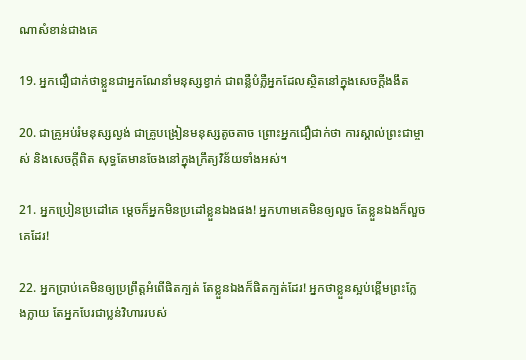ណាសំខាន់ជាងគេ

19. អ្នកជឿជាក់ថាខ្លួនជាអ្នកណែ‌នាំមនុស្សខ្វាក់ ជាពន្លឺបំភ្លឺអ្នកដែលស្ថិតនៅក្នុងសេចក្ដីងងឹត

20. ជាគ្រូអប់រំមនុស្សល្ងង់ ជាគ្រូបង្រៀនមនុស្សតូច‌តាច ព្រោះអ្នកជឿជាក់ថា ការស្គាល់ព្រះ‌ជា‌ម្ចាស់ និងសេចក្ដីពិត សុទ្ធតែមានចែងនៅក្នុងក្រឹត្យ‌វិន័យទាំងអស់។

21. អ្នកប្រៀន‌ប្រដៅគេ ម្ដេចក៏អ្នកមិនប្រដៅខ្លួនឯងផង! អ្នកហាមគេមិនឲ្យលួច តែខ្លួនឯងក៏លួចគេដែរ!

22. អ្នកប្រាប់គេមិនឲ្យប្រព្រឹត្តអំពើផិតក្បត់ តែខ្លួនឯងក៏ផិតក្បត់ដែរ! អ្នកថាខ្លួនស្អប់ខ្ពើមព្រះ‌ក្លែង‌ក្លាយ តែអ្នកបែរជាប្លន់វិហាររបស់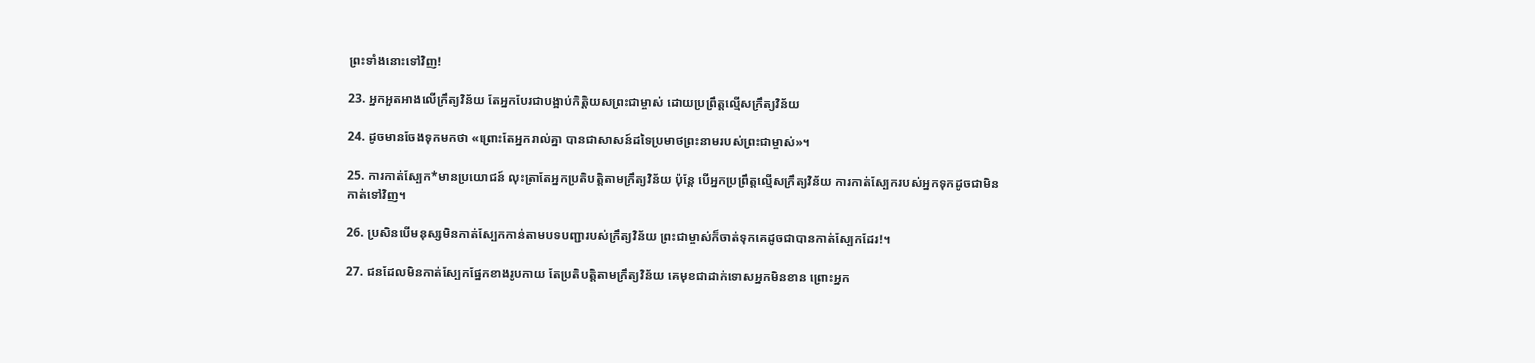ព្រះទាំងនោះទៅវិញ!

23. អ្នកអួត‌អាងលើក្រឹត្យ‌វិន័យ តែអ្នកបែរជាបង្អាប់កិត្តិយសព្រះ‌ជា‌ម្ចាស់ ដោយប្រព្រឹត្តល្មើសក្រឹត្យ‌វិន័យ

24. ដូចមានចែងទុកមកថា «ព្រោះតែអ្នករាល់គ្នា បានជាសាសន៍ដទៃប្រមាថព្រះ‌នាមរបស់ព្រះ‌ជា‌ម្ចាស់»។

25. ការកាត់ស្បែក*មានប្រយោជន៍ លុះត្រាតែអ្នកប្រតិបត្តិតាមក្រឹត្យ‌វិន័យ ប៉ុន្តែ បើអ្នកប្រព្រឹត្តល្មើសក្រឹត្យ‌វិន័យ ការកាត់ស្បែករបស់អ្នកទុកដូចជាមិនកាត់ទៅវិញ។

26. ប្រសិនបើមនុស្សមិនកាត់ស្បែកកាន់តាមបទបញ្ជារបស់ក្រឹត្យ‌វិន័យ ព្រះ‌ជា‌ម្ចាស់ក៏ចាត់ទុកគេដូចជាបានកាត់ស្បែកដែរ!។

27. ជនដែលមិនកាត់ស្បែកផ្នែកខាងរូបកាយ តែប្រតិបត្តិតាមក្រឹត្យ‌វិន័យ គេមុខជាដាក់ទោសអ្នកមិនខាន ព្រោះអ្នក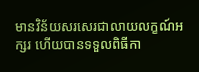មានវិន័យសរសេរជាលាយ‌លក្ខណ៍អក្សរ ហើយបានទទួលពិធីកា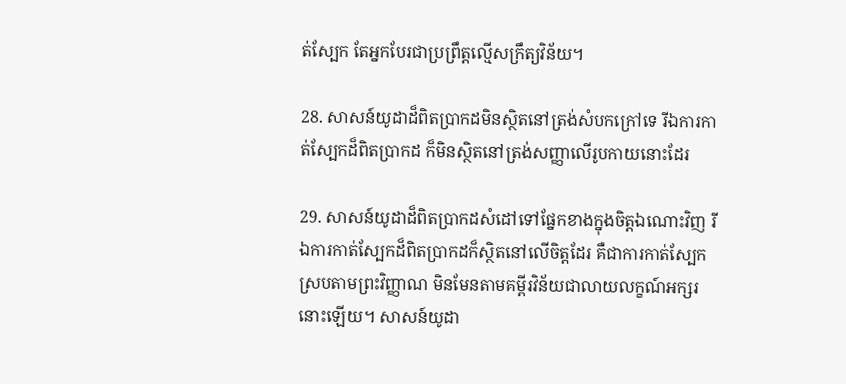ត់ស្បែក តែអ្នកបែរជាប្រព្រឹត្តល្មើសក្រឹត្យ‌វិន័យ។

28. សាសន៍យូដាដ៏ពិតប្រាកដមិនស្ថិតនៅត្រង់សំបកក្រៅទេ រីឯការកាត់ស្បែកដ៏ពិតប្រាកដ ក៏មិនស្ថិតនៅត្រង់សញ្ញាលើរូបកាយនោះដែរ

29. សាសន៍យូដាដ៏ពិតប្រាកដសំដៅទៅផ្នែកខាងក្នុងចិត្តឯ‌ណោះវិញ រីឯការកាត់ស្បែកដ៏ពិតប្រាកដក៏ស្ថិតនៅលើចិត្តដែរ គឺជាការកាត់ស្បែកស្របតាមព្រះ‌វិញ្ញាណ មិនមែនតាមគម្ពីរ‌វិន័យជាលាយ‌លក្ខណ៍អក្សរនោះឡើយ។ សាសន៍យូដា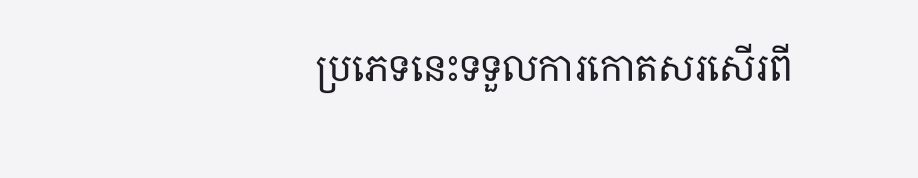ប្រភេទនេះទទួលការកោតសរសើរពី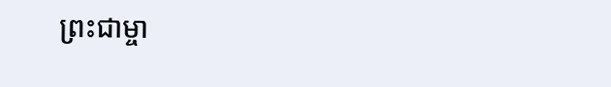ព្រះ‌ជា‌ម្ចា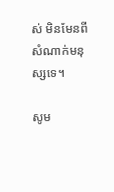ស់ មិនមែនពីសំណាក់មនុស្សទេ។

សូម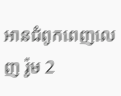អានជំពូកពេញលេញ រ៉ូម 2